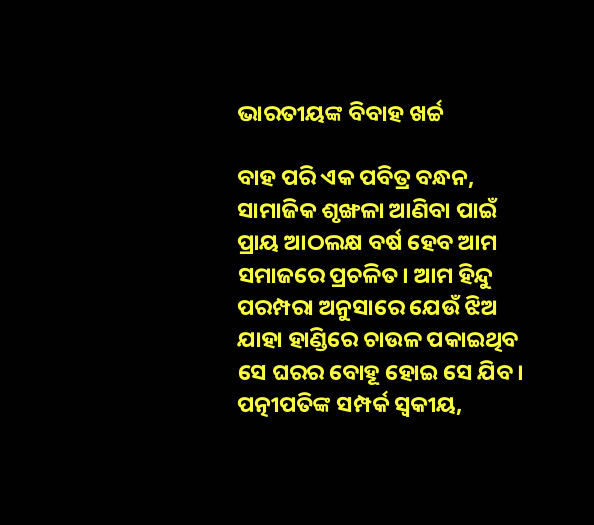ଭାରତୀୟଙ୍କ ବିବାହ ଖର୍ଚ୍ଚ

ବାହ ପରି ଏକ ପବିତ୍ର ବନ୍ଧନ, ସାମାଜିକ ଶୃଙ୍ଖଳା ଆଣିବା ପାଇଁ ପ୍ରାୟ ଆଠଲକ୍ଷ ବର୍ଷ ହେବ ଆମ ସମାଜରେ ପ୍ରଚଳିତ। ଆମ ହିନ୍ଦୁ ପରମ୍ପରା ଅନୁସାରେ ଯେଉଁ ଝିଅ ଯାହା ହାଣ୍ଡିରେ ଚାଉଳ ପକାଇଥିବ ସେ ଘରର ବୋହୂ ହୋଇ ସେ ଯିବ। ପତ୍ନୀପତିଙ୍କ ସମ୍ପର୍କ ସ୍ବକୀୟ,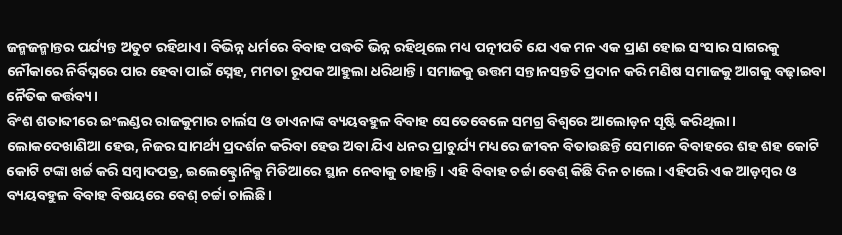ଜନ୍ମଜନ୍ମାନ୍ତର ପର୍ଯ୍ୟନ୍ତ ଅତୁଟ ରହିଥାଏ। ବିଭିନ୍ନ ଧର୍ମରେ ବିବାହ ପଦ୍ଧତି ଭିନ୍ନ ରହିଥିଲେ ମଧ୍ୟ ପତ୍ନୀପତି ଯେ ଏକ ମନ ଏକ ପ୍ରାଣ ହୋଇ ସଂସାର ସାଗରକୁ ନୌକାରେ ନିର୍ବିଘ୍ନରେ ପାର ହେବା ପାଇଁ ସ୍ନେହ, ମମତା ରୂପକ ଆହୁଲା ଧରିଥାନ୍ତି। ସମାଜକୁ ଉତ୍ତମ ସନ୍ତାନସନ୍ତତି ପ୍ରଦାନ କରି ମଣିଷ ସମାଜକୁ ଆଗକୁ ବଢ଼ାଇବା ନୈତିକ କର୍ତ୍ତବ୍ୟ।
ବିଂଶ ଶତାବ୍ଦୀରେ ଇଂଲଣ୍ଡର ରାଜକୁମାର ଚାର୍ଲସ ଓ ଡାଏନାଙ୍କ ବ୍ୟୟବହୁଳ ବିବାହ ସେତେବେଳେ ସମଗ୍ର ବିଶ୍ୱରେ ଆଲୋଡ଼ନ ସୃଷ୍ଟି କରିଥିଲା। ଲୋକଦେଖାଣିଆ ହେଉ, ନିଜର ସାମର୍ଥ୍ୟ ପ୍ରଦର୍ଶନ କରିବା ହେଉ ଅବା ଯିଏ ଧନର ପ୍ରାଚୁର୍ଯ୍ୟ ମଧ୍ୟରେ ଜୀବନ ବିତାଉଛନ୍ତି ସେମାନେ ବିବାହରେ ଶହ ଶହ କୋଟି କୋଟି ଟଙ୍କା ଖର୍ଚ୍ଚ କରି ସମ୍ବାଦପତ୍ର, ଇଲେକ୍ଟ୍ରୋନିକ୍ସ ମିଡିଆରେ ସ୍ଥାନ ନେବାକୁ ଚାହାନ୍ତି। ଏହି ବିବାହ ଚର୍ଚ୍ଚା ବେଶ୍‌ କିଛି ଦିନ ଚାଲେ। ଏହିପରି ଏକ ଆଡ଼ମ୍ବର ଓ ବ୍ୟୟବହୁଳ ବିବାହ ବିଷୟରେ ବେଶ୍‌ ଚର୍ଚ୍ଚା ଚାଲିଛି।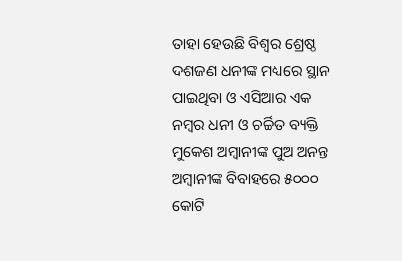ତାହା ହେଉଛି ବିଶ୍ୱର ଶ୍ରେଷ୍ଠ ଦଶଜଣ ଧନୀଙ୍କ ମଧ୍ୟରେ ସ୍ଥାନ ପାଇଥିବା ଓ ଏସିଆର ଏକ ନମ୍ବର ଧନୀ ଓ ଚର୍ଚ୍ଚିତ ବ୍ୟକ୍ତି ମୁକେଶ ଅମ୍ବାନୀଙ୍କ ପୁଅ ଅନନ୍ତ ଅମ୍ବାନୀଙ୍କ ବିବାହରେ ୫୦୦୦ କୋଟି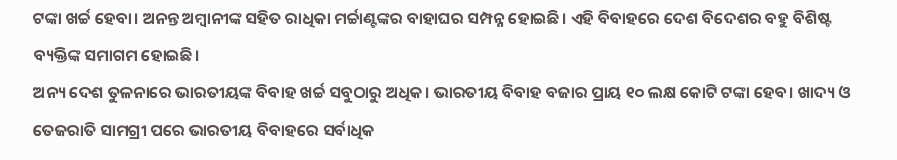ଟଙ୍କା ଖର୍ଚ୍ଚ ହେବା। ଅନନ୍ତ ଅମ୍ବାନୀଙ୍କ ସହିତ ରାଧିକା ମର୍ଚ୍ଚାଣ୍ଟଙ୍କର ବାହାଘର ସମ୍ପନ୍ନ ହୋଇଛି। ଏହି ବିବାହରେ ଦେଶ ବିଦେଶର ବହୁ ବିଶିଷ୍ଟ ବ୍ୟକ୍ତିଙ୍କ ସମାଗମ ହୋଇଛି।
ଅନ୍ୟ ଦେଶ ତୁଳନାରେ ଭାରତୀୟଙ୍କ ବିବାହ ଖର୍ଚ୍ଚ ସବୁଠାରୁ ଅଧିକ। ଭାରତୀୟ ବିବାହ ବଜାର ପ୍ରାୟ ୧୦ ଲକ୍ଷ କୋଟି ଟଙ୍କା ହେବ। ଖାଦ୍ୟ ଓ ତେଜରାତି ସାମଗ୍ରୀ ପରେ ଭାରତୀୟ ବିବାହରେ ସର୍ବାଧିକ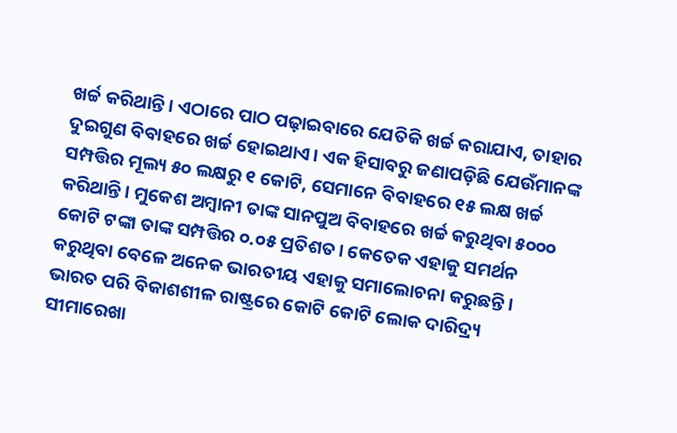ଖର୍ଚ୍ଚ କରିଥାନ୍ତି। ଏଠାରେ ପାଠ ପଢ଼ାଇବାରେ ଯେତିକି ଖର୍ଚ୍ଚ କରାଯାଏ, ତାହାର ଦୁଇଗୁଣ ବିବାହରେ ଖର୍ଚ୍ଚ ହୋଇଥାଏ। ଏକ ହିସାବରୁ ଜଣାପଡ଼ିଛି ଯେଉଁମାନଙ୍କ ସମ୍ପତ୍ତିର ମୂଲ୍ୟ ୫୦ ଲକ୍ଷରୁ ୧ କୋଟି, ସେମାନେ ବିବାହରେ ୧୫ ଲକ୍ଷ ଖର୍ଚ୍ଚ କରିଥାନ୍ତି। ମୁକେଶ ଅମ୍ବାନୀ ତାଙ୍କ ସାନପୁଅ ବିବାହରେ ଖର୍ଚ୍ଚ କରୁଥିବା ୫୦୦୦ କୋଟି ଟଙ୍କା ତାଙ୍କ ସମ୍ପତ୍ତିର ୦.୦୫ ପ୍ରତିଶତ। କେତେକ ଏହାକୁ ସମର୍ଥନ କରୁଥିବା ବେଳେ ଅନେକ ଭାରତୀୟ ଏହାକୁ ସମାଲୋଚନା କରୁଛନ୍ତି। ଭାରତ ପରି ବିକାଶଶୀଳ ରାଷ୍ଟ୍ରରେ କୋଟି କୋଟି ଲୋକ ଦାରିଦ୍ର୍ୟ ସୀମାରେଖା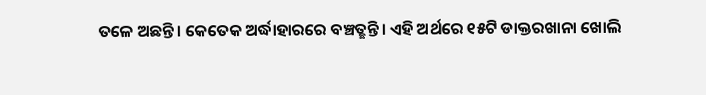ତଳେ ଅଛନ୍ତି। କେତେକ ଅର୍ଦ୍ଧାହାରରେ ବଞ୍ଚତ୍ଛନ୍ତି। ଏହି ଅର୍ଥରେ ୧୫ଟି ଡାକ୍ତରଖାନା ଖୋଲି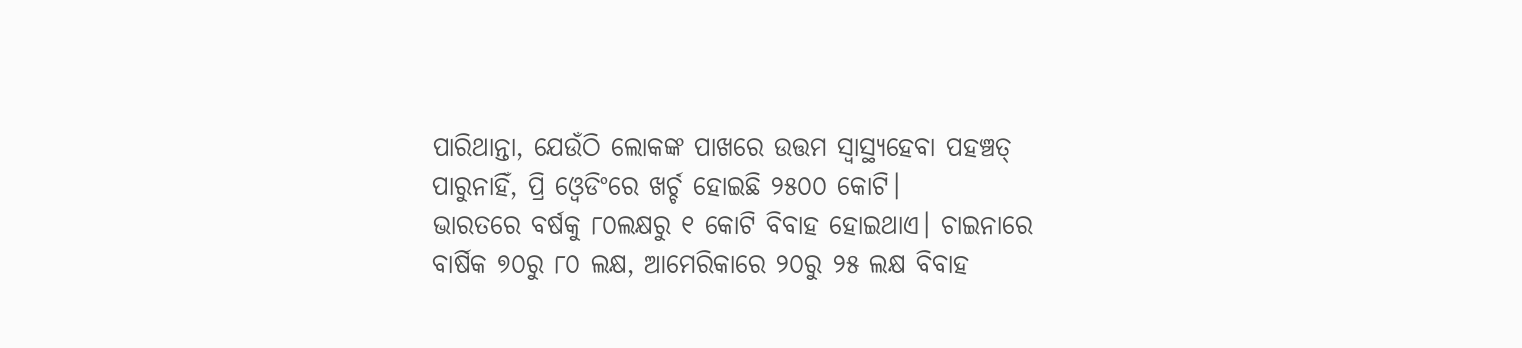ପାରିଥାନ୍ତା, ଯେଉଁଠି ଲୋକଙ୍କ ପାଖରେ ଉତ୍ତମ ସ୍ବାସ୍ଥ୍ୟହେବା ପହଞ୍ଚତ୍ ପାରୁନାହିଁ, ପ୍ରି ଓ୍ବେଡିଂରେ ଖର୍ଚ୍ଚ ହୋଇଛି ୨୫୦୦ କୋଟି।
ଭାରତରେ ବର୍ଷକୁ ୮୦ଲକ୍ଷରୁ ୧ କୋଟି ବିବାହ ହୋଇଥାଏ। ଚାଇନାରେ ବାର୍ଷିକ ୭୦ରୁ ୮୦ ଲକ୍ଷ, ଆମେରିକାରେ ୨୦ରୁ ୨୫ ଲକ୍ଷ ବିବାହ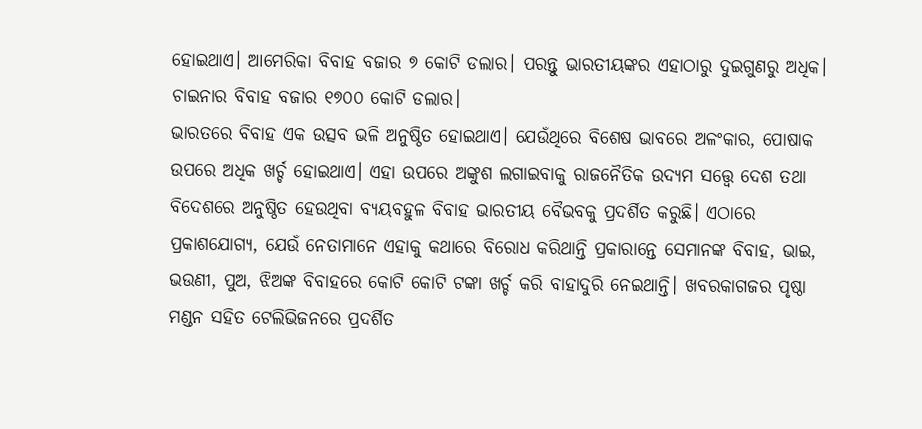ହୋଇଥାଏ। ଆମେରିକା ବିବାହ ବଜାର ୭ କୋଟି ଡଲାର। ପରନ୍ତୁ ଭାରତୀୟଙ୍କର ଏହାଠାରୁ ଦୁଇଗୁଣରୁ ଅଧିକ। ଚାଇନାର ବିବାହ ବଜାର ୧୭୦୦ କୋଟି ଡଲାର।
ଭାରତରେ ବିବାହ ଏକ ଉତ୍ସବ ଭଳି ଅନୁଷ୍ଠିତ ହୋଇଥାଏ। ଯେଉଁଥିରେ ବିଶେଷ ଭାବରେ ଅଳଂକାର, ପୋଷାକ ଉପରେ ଅଧିକ ଖର୍ଚ୍ଚ ହୋଇଥାଏ। ଏହା ଉପରେ ଅଙ୍କୁଶ ଲଗାଇବାକୁ ରାଜନୈତିକ ଉଦ୍ୟମ ସତ୍ତ୍ୱେ ଦେଶ ତଥା ବିଦେଶରେ ଅନୁଷ୍ଠିତ ହେଉଥିବା ବ୍ୟୟବହୁଳ ବିବାହ ଭାରତୀୟ ବୈଭବକୁ ପ୍ରଦର୍ଶିତ କରୁଛି। ଏଠାରେ ପ୍ରକାଶଯୋଗ୍ୟ, ଯେଉଁ ନେତାମାନେ ଏହାକୁ କଥାରେ ବିରୋଧ କରିଥାନ୍ତି ପ୍ରକାରାନ୍ତେ ସେମାନଙ୍କ ବିବାହ, ଭାଇ, ଭଉଣୀ, ପୁଅ, ଝିଅଙ୍କ ବିବାହରେ କୋଟି କୋଟି ଟଙ୍କା ଖର୍ଚ୍ଚ କରି ବାହାଦୁରି ନେଇଥାନ୍ତି। ଖବରକାଗଜର ପୃଷ୍ଠା ମଣ୍ଡନ ସହିତ ଟେଲିଭିଜନରେ ପ୍ରଦର୍ଶିତ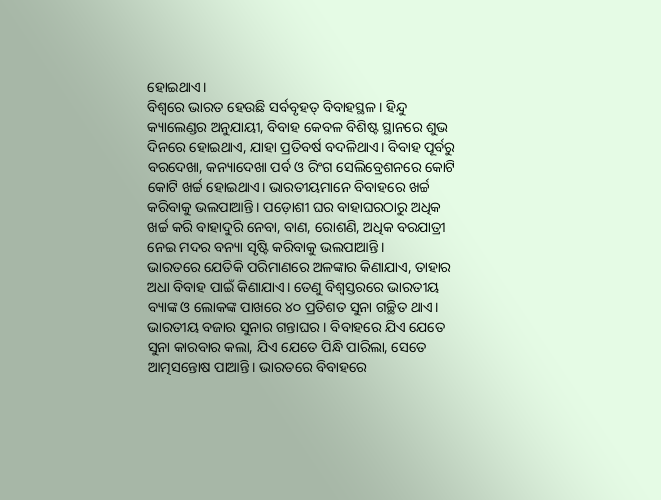ହୋଇଥାଏ।
ବିଶ୍ୱରେ ଭାରତ ହେଉଛି ସର୍ବବୃହତ୍‌ ବିବାହସ୍ଥଳ। ହିନ୍ଦୁ କ୍ୟାଲେଣ୍ଡର ଅନୁଯାୟୀ, ବିବାହ କେବଳ ବିଶିଷ୍ଟ ସ୍ଥାନରେ ଶୁଭ ଦିନରେ ହୋଇଥାଏ, ଯାହା ପ୍ରତିବର୍ଷ ବଦଳିଥାଏ। ବିବାହ ପୂର୍ବରୁ ବରଦେଖା, କନ୍ୟାଦେଖା ପର୍ବ ଓ ରିଂଗ ସେଲିବ୍ରେଶନରେ କୋଟି କୋଟି ଖର୍ଚ୍ଚ ହୋଇଥାଏ। ଭାରତୀୟମାନେ ବିବାହରେ ଖର୍ଚ୍ଚ କରିବାକୁ ଭଲପାଆନ୍ତି। ପଡ଼ୋଶୀ ଘର ବାହାଘରଠାରୁ ଅଧିକ ଖର୍ଚ୍ଚ କରି ବାହାଦୁରି ନେବା, ବାଣ, ରୋଶଣି, ଅଧିକ ବରଯାତ୍ରୀ ନେଇ ମଦର ବନ୍ୟା ସୃଷ୍ଟି କରିବାକୁ ଭଲପାଆନ୍ତି।
ଭାରତରେ ଯେତିକି ପରିମାଣରେ ଅଳଙ୍କାର କିଣାଯାଏ, ତାହାର ଅଧା ବିବାହ ପାଇଁ କିଣାଯାଏ। ତେଣୁ ବିଶ୍ୱସ୍ତରରେ ଭାରତୀୟ ବ୍ୟାଙ୍କ ଓ ଲୋକଙ୍କ ପାଖରେ ୪୦ ପ୍ରତିଶତ ସୁନା ଗଚ୍ଛିତ ଥାଏ। ଭାରତୀୟ ବଜାର ସୁନାର ଗନ୍ତାଘର। ବିବାହରେ ଯିଏ ଯେତେ ସୁନା କାରବାର କଲା, ଯିଏ ଯେତେ ପିନ୍ଧି ପାରିଲା, ସେତେ ଆତ୍ମସନ୍ତୋଷ ପାଆନ୍ତି। ଭାରତରେ ବିବାହରେ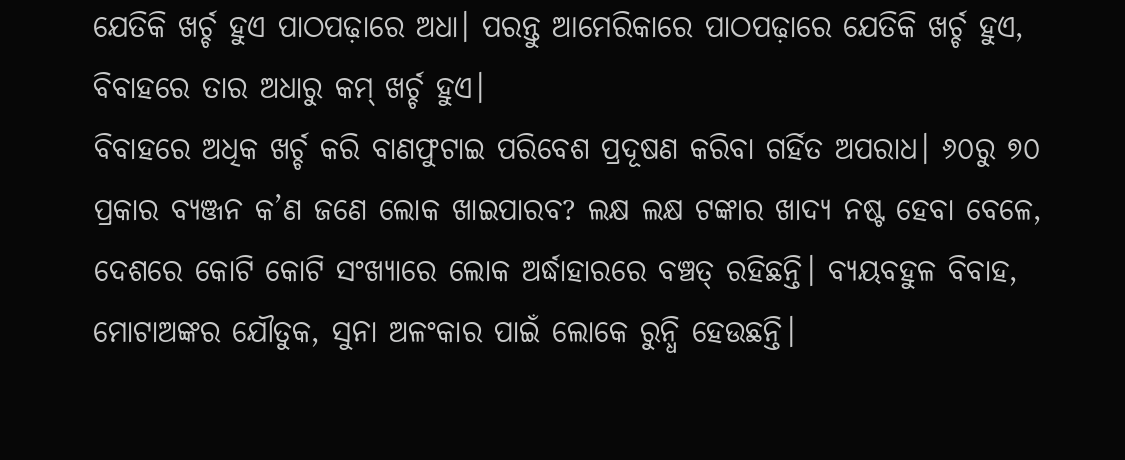ଯେତିକି ଖର୍ଚ୍ଚ ହୁଏ ପାଠପଢ଼ାରେ ଅଧା। ପରନ୍ତୁ ଆମେରିକାରେ ପାଠପଢ଼ାରେ ଯେତିକି ଖର୍ଚ୍ଚ ହୁଏ, ବିବାହରେ ତାର ଅଧାରୁ କମ୍‌ ଖର୍ଚ୍ଚ ହୁଏ।
ବିବାହରେ ଅଧିକ ଖର୍ଚ୍ଚ କରି ବାଣଫୁଟାଇ ପରିବେଶ ପ୍ରଦୂଷଣ କରିବା ଗର୍ହିତ ଅପରାଧ। ୬୦ରୁ ୭୦ ପ୍ରକାର ବ୍ୟଞ୍ଜନ କ’ଣ ଜଣେ ଲୋକ ଖାଇପାରବ? ଲକ୍ଷ ଲକ୍ଷ ଟଙ୍କାର ଖାଦ୍ୟ ନଷ୍ଟ ହେବା ବେଳେ, ଦେଶରେ କୋଟି କୋଟି ସଂଖ୍ୟାରେ ଲୋକ ଅର୍ଦ୍ଧାହାରରେ ବଞ୍ଚତ୍ ରହିଛନ୍ତି। ବ୍ୟୟବହୁଳ ବିବାହ, ମୋଟାଅଙ୍କର ଯୌତୁକ, ସୁନା ଅଳଂକାର ପାଇଁ ଲୋକେ ରୁନ୍ଧି ହେଉଛନ୍ତି।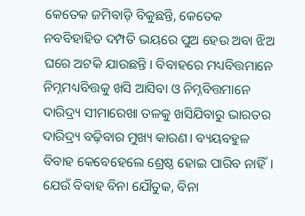କେତେକ ଜମିବାଡ଼ି ବିକୁଛନ୍ତି, କେତେକ ନବବିହାହିତ ଦମ୍ପତି ଭୟରେ ପୁଅ ହେଉ ଅବା ଝିଅ ଘରେ ଅଟକି ଯାଉଛନ୍ତି। ବିବାହରେ ମଧ୍ୟବିତ୍ତମାନେ ନିମ୍ନମଧ୍ୟବିତ୍ତକୁ ଖସି ଆସିବା ଓ ନିମ୍ନବିତ୍ତମାନେ ଦାରିଦ୍ର୍ୟ ସୀମାରେଖା ତଳକୁ ଖସିଯିବାରୁ ଭାରତର ଦାରିଦ୍ର୍ୟ ବଢ଼ିବାର ମୁଖ୍ୟ କାରଣ। ବ୍ୟୟବହୁଳ ବିବାହ କେବେହେଲେ ଶ୍ରେଷ୍ଠ ହୋଇ ପାରିବ ନାହିଁ। ଯେଉଁ ବିବାହ ବିନା ଯୌତୁକ, ବିନା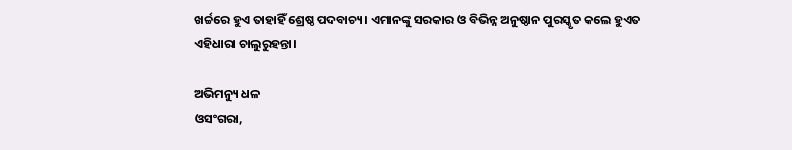ଖର୍ଚ୍ଚରେ ହୁଏ ତାହାହିଁ ଶ୍ରେଷ୍ଠ ପଦବାଚ୍ୟ। ଏମାନଙ୍କୁ ସରକାର ଓ ବିଭିନ୍ନ ଅନୁଷ୍ଠାନ ପୁରସ୍କୃତ କଲେ ହୁଏତ ଏହିଧାରା ଚାଲୁରୁହନ୍ତା।

ଅଭିମନ୍ୟୁ ଧଳ
ଓସଂଗରା,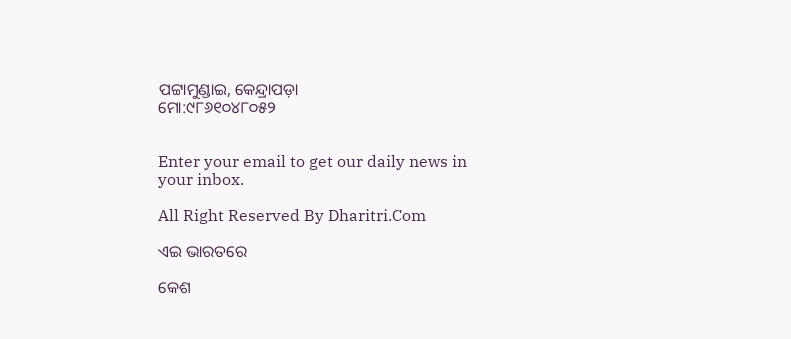ପଟ୍ଟାମୁଣ୍ଡାଇ, କେନ୍ଦ୍ରାପଡ଼ା
ମୋ:୯୮୬୧୦୪୮୦୫୨


Enter your email to get our daily news in your inbox.

All Right Reserved By Dharitri.Com

ଏଇ ଭାରତରେ

କେଶ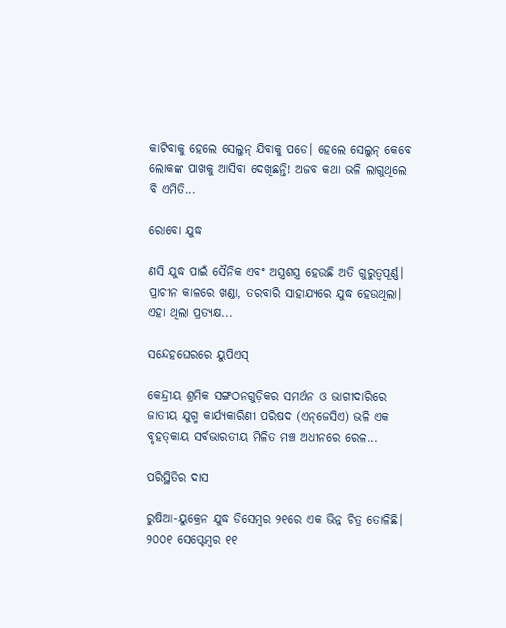କାଟିବାକୁ ହେଲେ ସେଲୁନ୍‌ ଯିବାକୁ ପଡେ। ହେଲେ ସେଲୁନ୍‌ କେବେ ଲୋକଙ୍କ ପାଖକୁ ଆସିବା ଦେଖିଛନ୍ତି! ଅଜବ କଥା ଭଳି ଲାଗୁଥିଲେ ବି ଏମିତି...

ରୋବୋ ଯୁଦ୍ଧ

ଣସି ଯୁଦ୍ଧ ପାଇଁ ସୈନିକ ଏବଂ ଅସ୍ତ୍ରଶସ୍ତ୍ର ହେଉଛି ଅତି ଗୁରୁତ୍ୱପୂର୍ଣ୍ଣ। ପ୍ରାଚୀନ କାଳରେ ଖଣ୍ଡା, ତରବାରି ସାହାଯ୍ୟରେ ଯୁଦ୍ଧ ହେଉଥିଲା। ଏହା ଥିଲା ପ୍ରତ୍ୟକ୍ଷ...

ସନ୍ଦେହଘେରରେ ୟୁପିଏସ୍‌

କେନ୍ଦ୍ରୀୟ ଶ୍ରମିକ ସଙ୍ଗଠନଗୁଡ଼ିକର ସମର୍ଥନ ଓ ଭାଗୀଦାରିରେ ଜାତୀୟ ଯୁଗ୍ମ କାର୍ଯ୍ୟକାରିଣୀ ପରିଷଦ (ଏନ୍‌ଜେସିଏ) ଭଳି ଏକ ବୃହତ୍‌କାୟ ସର୍ବଭାରତୀୟ ମିଳିତ ମଞ୍ଚ ଅଧୀନରେ ରେଳ...

ପରିସ୍ଥିତିର ଦାସ

ରୁଷିଆ-ୟୁକ୍ରେନ ଯୁଦ୍ଧ ଡିସେମ୍ବର ୨୧ରେ ଏକ ଭିନ୍ନ ଚିତ୍ର ତୋଳିଛି। ୨୦୦୧ ସେପ୍ଟେମ୍ବର ୧୧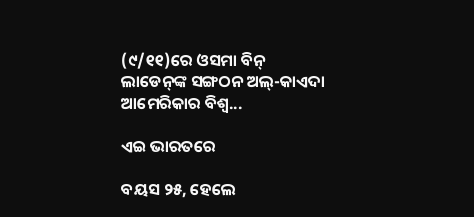(୯/୧୧)ରେ ଓସମା ବିନ୍‌ ଲାଡେନ୍‌ଙ୍କ ସଙ୍ଗଠନ ଅଲ୍‌-କାଏଦା ଆମେରିକାର ବିଶ୍ୱ...

ଏଇ ଭାରତରେ

ବୟସ ୨୫, ହେଲେ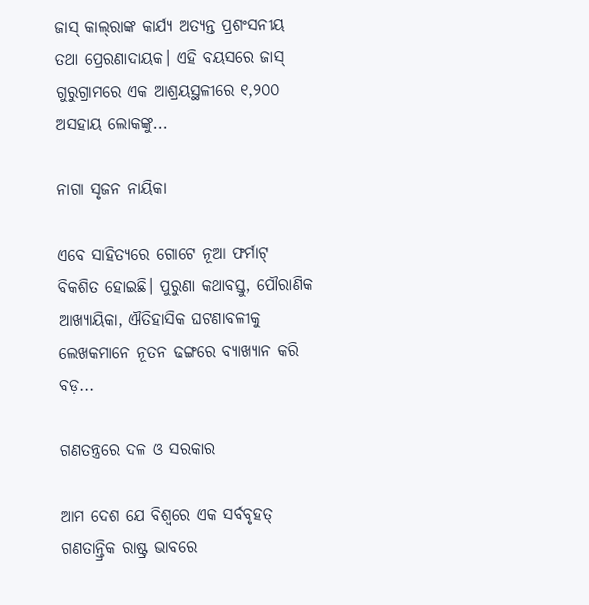ଜାସ୍‌ କାଲ୍‌ରାଙ୍କ କାର୍ଯ୍ୟ ଅତ୍ୟନ୍ତ ପ୍ରଶଂସନୀୟ ତଥା ପ୍ରେରଣାଦାୟକ। ଏହି ବୟସରେ ଜାସ୍‌ ଗୁରୁଗ୍ରାମରେ ଏକ ଆଶ୍ରୟସ୍ଥଳୀରେ ୧,୨୦୦ ଅସହାୟ ଲୋକଙ୍କୁ...

ନାଗା ସୃଜନ ନାୟିକା

ଏବେ ସାହିତ୍ୟରେ ଗୋଟେ ନୂଆ ଫର୍ମାଟ୍‌ ବିକଶିତ ହୋଇଛି। ପୁରୁଣା କଥାବସ୍ତୁ, ପୌରାଣିକ ଆଖ୍ୟାୟିକା, ଐତିହାସିକ ଘଟଣାବଳୀକୁ ଲେଖକମାନେ ନୂତନ ଢଙ୍ଗରେ ବ୍ୟାଖ୍ୟାନ କରି ବଡ଼...

ଗଣତନ୍ତ୍ରରେ ଦଳ ଓ ସରକାର

ଆମ ଦେଶ ଯେ ବିଶ୍ୱରେ ଏକ ସର୍ବବୃହତ୍‌ ଗଣତାନ୍ତ୍ରିକ ରାଷ୍ଟ୍ର ଭାବରେ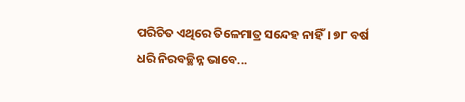ପରିଚିତ ଏଥିରେ ତିଳେମାତ୍ର ସନ୍ଦେହ ନାହିଁ। ୭୮ ବର୍ଷ ଧରି ନିରବଚ୍ଛିନ୍ନ ଭାବେ...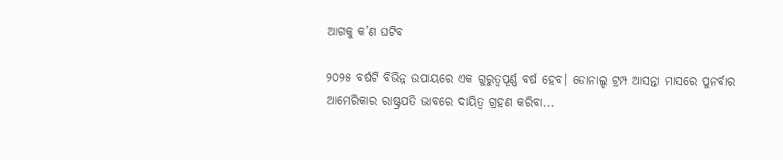ଆଗକୁ କ’ଣ ଘଟିବ

୨୦୨୫ ବର୍ଷଟି ବିଭିନ୍ନ ଉପାୟରେ ଏକ ଗୁରୁତ୍ୱପୂର୍ଣ୍ଣ ବର୍ଷ ହେବ। ଡୋନାଲ୍ଡ ଟ୍ରମ୍ପ ଆସନ୍ତା ମାସରେ ପୁନର୍ବାର ଆମେରିକାର ରାଷ୍ଟ୍ରପତି ଭାବରେ ଦାୟିତ୍ୱ ଗ୍ରହଣ କରିବା...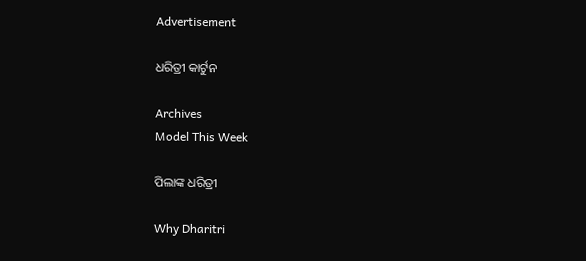Advertisement

ଧରିତ୍ରୀ କାର୍ଟୁନ

Archives
Model This Week

ପିଲାଙ୍କ ଧରିତ୍ରୀ

Why Dharitri